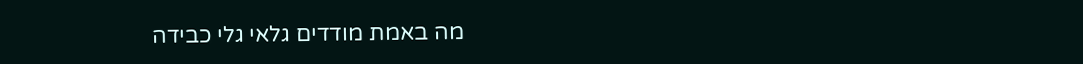מה באמת מודדים גלאי גלי כבידה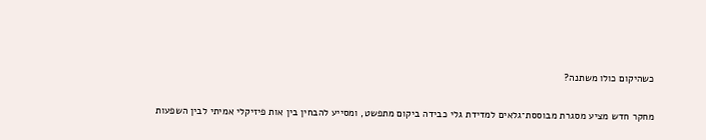כשהיקום כולו משתנה?

מחקר חדש מציע מסגרת מבוססת־גלאים למדידת גלי כבידה ביקום מתפשט, ומסייע להבחין בין אות פיזיקלי אמיתי לבין השפעות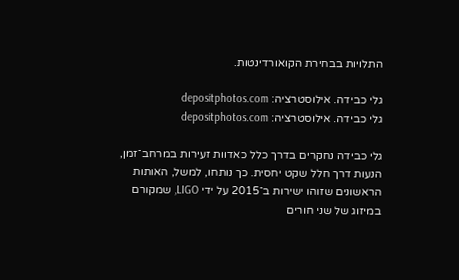התלויות בבחירת הקואורדינטות.

גלי כבידה. אילוסטרציה: depositphotos.com
גלי כבידה. אילוסטרציה: depositphotos.com

גלי כבידה נחקרים בדרך כלל כאדוות זעירות במרחב־זמן, הנעות דרך חלל שקט יחסית. כך נותחו, למשל, האותות הראשונים שזוהו ישירות ב־2015 על ידי LIGO, שמקורם במיזוג של שני חורים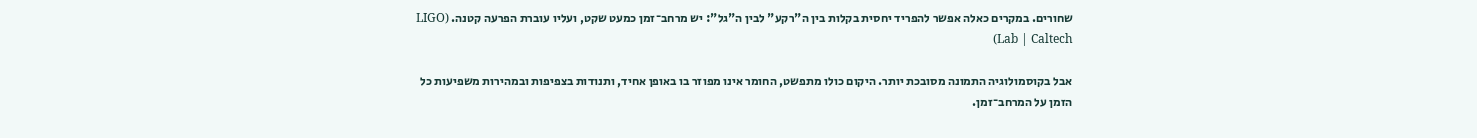שחורים. במקרים כאלה אפשר להפריד יחסית בקלות בין ה"רקע" לבין ה"גל": יש מרחב־זמן כמעט שקט, ועליו עוברת הפרעה קטנה. (LIGO Lab | Caltech)

אבל בקוסמולוגיה התמונה מסובכת יותר. היקום כולו מתפשט, החומר אינו מפוזר בו באופן אחיד, ותנודות בצפיפות ובמהירות משפיעות כל הזמן על המרחב־זמן.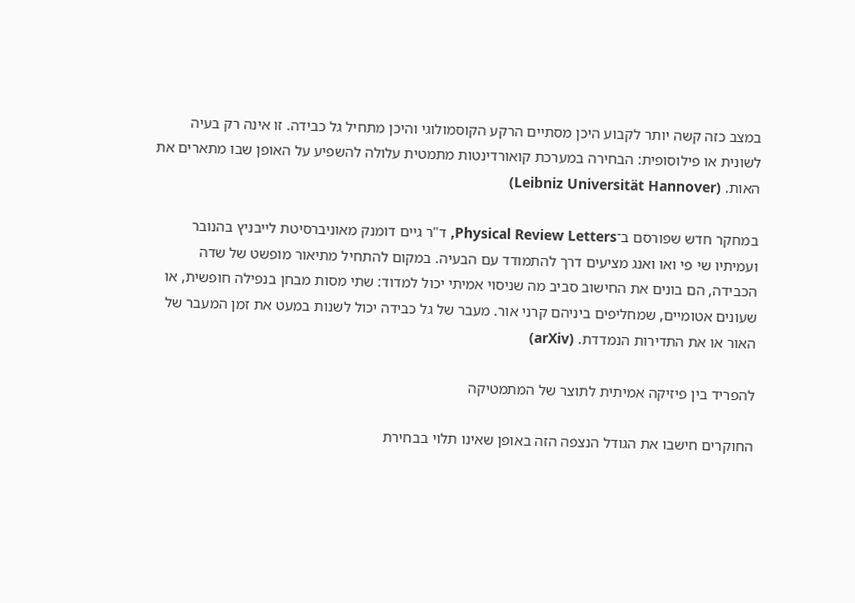במצב כזה קשה יותר לקבוע היכן מסתיים הרקע הקוסמולוגי והיכן מתחיל גל כבידה. זו אינה רק בעיה לשונית או פילוסופית: הבחירה במערכת קואורדינטות מתמטית עלולה להשפיע על האופן שבו מתארים את האות. (Leibniz Universität Hannover)

במחקר חדש שפורסם ב־Physical Review Letters, ד"ר גיים דומנק מאוניברסיטת לייבניץ בהנובר ועמיתיו שי פי ואו ואנג מציעים דרך להתמודד עם הבעיה. במקום להתחיל מתיאור מופשט של שדה הכבידה, הם בונים את החישוב סביב מה שניסוי אמיתי יכול למדוד: שתי מסות מבחן בנפילה חופשית, או שעונים אטומיים, שמחליפים ביניהם קרני אור. מעבר של גל כבידה יכול לשנות במעט את זמן המעבר של האור או את התדירות הנמדדת. (arXiv)

להפריד בין פיזיקה אמיתית לתוצר של המתמטיקה

החוקרים חישבו את הגודל הנצפה הזה באופן שאינו תלוי בבחירת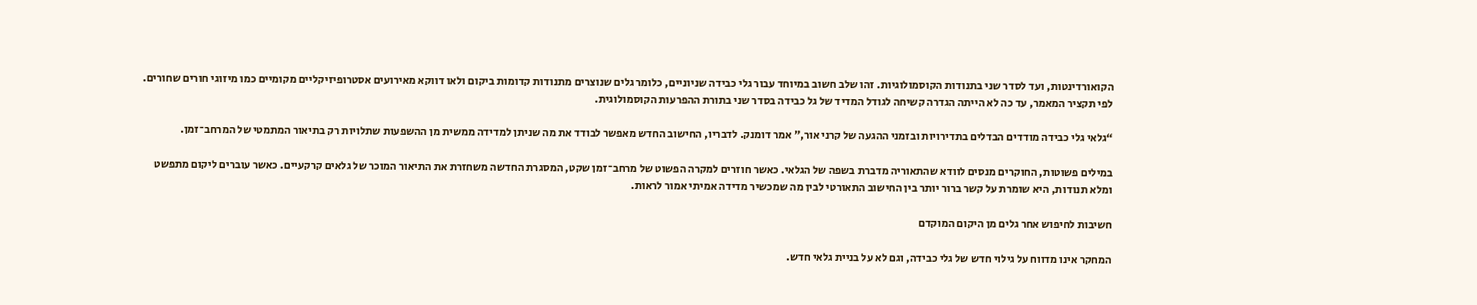הקואורדינטות, ועד לסדר שני בתנודות הקוסמולוגיות. זהו שלב חשוב במיוחד עבור גלי כבידה שניוניים, כלומר גלים שנוצרים מתנודות קדומות ביקום ולאו דווקא מאירועים אסטרופיזיקליים מקומיים כמו מיזוגי חורים שחורים. לפי תקציר המאמר, עד כה לא הייתה הגדרה קשיחה לגודל המדיד של גל כבידה בסדר שני בתורת ההפרעות הקוסמולוגית.

“גלאי גלי כבידה מודדים הבדלים בתדירויות ובזמני ההגעה של קרני אור,” אמר דומנק. לדבריו, החישוב החדש מאפשר לבודד את מה שניתן למדידה ממשית מן ההשפעות שתלויות רק בתיאור המתמטי של המרחב־זמן.

במילים פשוטות, החוקרים מנסים לוודא שהתאוריה מדברת בשפה של הגלאי. כאשר חוזרים למקרה הפשוט של מרחב־זמן שקט, המסגרת החדשה משחזרת את התיאור המוכר של גלאים קרקעיים. כאשר עוברים ליקום מתפשט ומלא תנודות, היא שומרת על קשר ברור יותר בין החישוב התאורטי לבין מה שמכשיר מדידה אמיתי אמור לראות.

חשיבות לחיפוש אחר גלים מן היקום המוקדם

המחקר אינו מדווח על גילוי חדש של גלי כבידה, וגם לא על בניית גלאי חדש.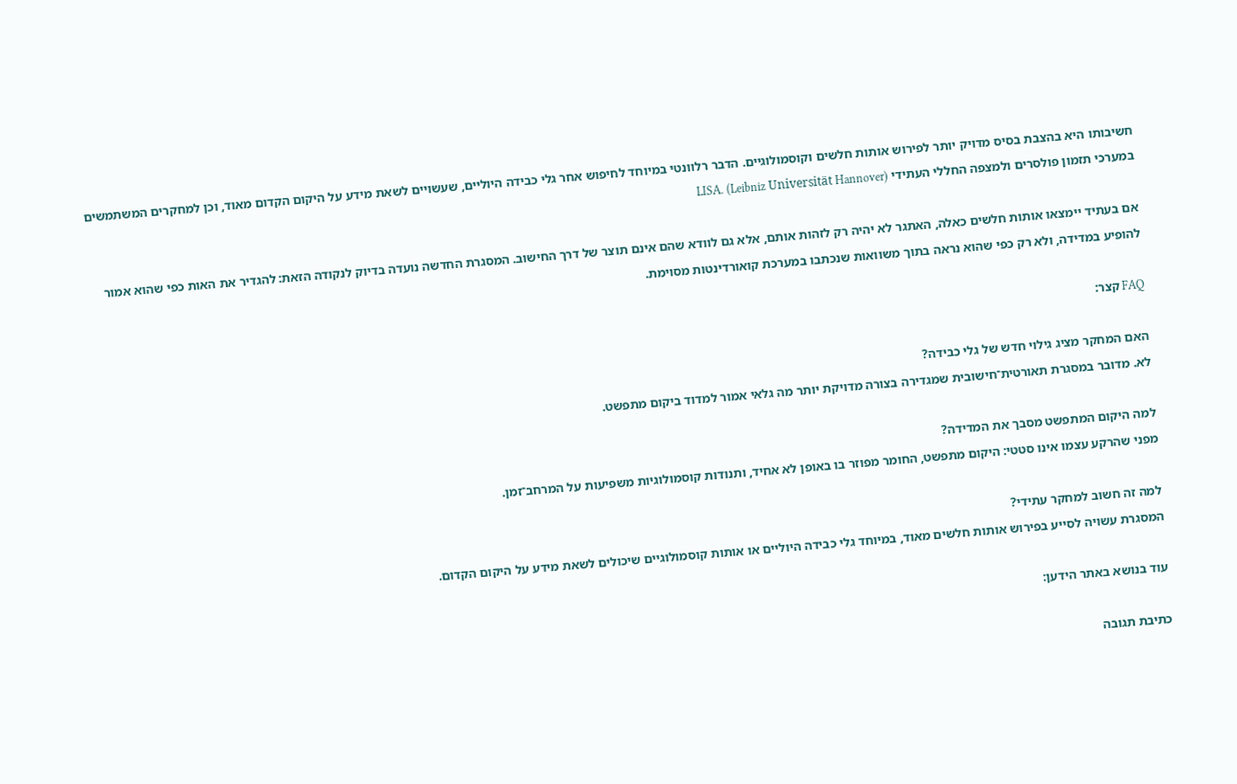חשיבותו היא בהצבת בסיס מדויק יותר לפירוש אותות חלשים וקוסמולוגיים. הדבר רלוונטי במיוחד לחיפוש אחר גלי כבידה היוליים, שעשויים לשאת מידע על היקום הקדום מאוד, וכן למחקרים המשתמשים במערכי תזמון פולסרים ולמצפה החללי העתידי LISA. (Leibniz Universität Hannover)

אם בעתיד יימצאו אותות חלשים כאלה, האתגר לא יהיה רק לזהות אותם, אלא גם לוודא שהם אינם תוצר של דרך החישוב. המסגרת החדשה נועדה בדיוק לנקודה הזאת: להגדיר את האות כפי שהוא אמור להופיע במדידה, ולא רק כפי שהוא נראה בתוך משוואות שנכתבו במערכת קואורדינטות מסוימת.

FAQ קצר:

האם המחקר מציג גילוי חדש של גלי כבידה?
לא. מדובר במסגרת תאורטית־חישובית שמגדירה בצורה מדויקת יותר מה גלאי אמור למדוד ביקום מתפשט.

למה היקום המתפשט מסבך את המדידה?
מפני שהרקע עצמו אינו סטטי: היקום מתפשט, החומר מפוזר בו באופן לא אחיד, ותנודות קוסמולוגיות משפיעות על המרחב־זמן.

למה זה חשוב למחקר עתידי?
המסגרת עשויה לסייע בפירוש אותות חלשים מאוד, במיוחד גלי כבידה היוליים או אותות קוסמולוגיים שיכולים לשאת מידע על היקום הקדום.

עוד בנושא באתר הידען:

כתיבת תגובה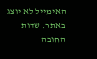האימייל לא יוצג באתר. שדות החובה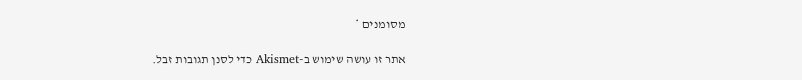מסומנים *

אתר זו עושה שימוש ב-Akismet כדי לסנן תגובות זבל.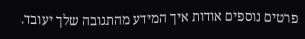פרטים נוספים אודות איך המידע מהתגובה שלך יעובד.